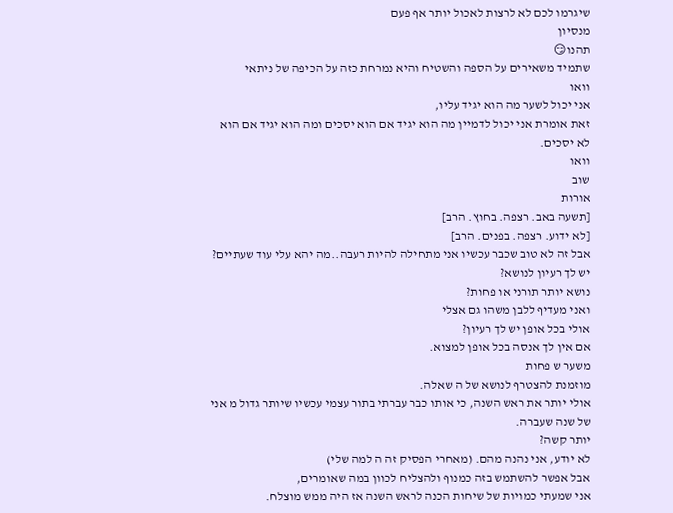שיגרמו לכם לא לרצות לאכול יותר אף פעם
מנסיון
תהנו😏
שתמיד משאירים על הספה והשטיח והיא נמרחת כזה על הכיפה של ניתאי
וואו
אני יכול לשער מה הוא יגיד עליו,
זאת אומרת אני יכול לדמיין מה הוא יגיד אם הוא יסכים ומה הוא יגיד אם הוא לא יסכים.
וואו
שוב
אורות
[תשעה באב. רצפה. בחוץ. הרב]
[לא ידוע. רצפה. בפנים. הרב]
אבל זה לא טוב שכבר עכשיו אני מתחילה להיות רעבה..מה יהא עלי עוד שעתיים?
יש לך רעיון לנושא?
נושא יותר תורני או פחות?
ואני מעדיף ללבן משהו גם אצלי
אולי בכל אופן יש לך רעיון?
אם אין לך אנסה בכל אופן למצוא.
משער ש פחות
מוזמנת להצטרף לנושא של ה שאלה.
אולי יותר את ראש השנה, כי אותו כבר עברתי בתור עצמי עכשיו שיותר גדול מ אני של שנה שעברה.
יותר קשה?
לא יודע, אני נהנה מהם. (מאחרי הפסיק זה ה למה שלי)
אבל אפשר להשתמש בזה כמנוף ולהצליח לכוון במה שאומרים,
אני שמעתי כמויות של שיחות הכנה לראש השנה אז היה ממש מוצלח.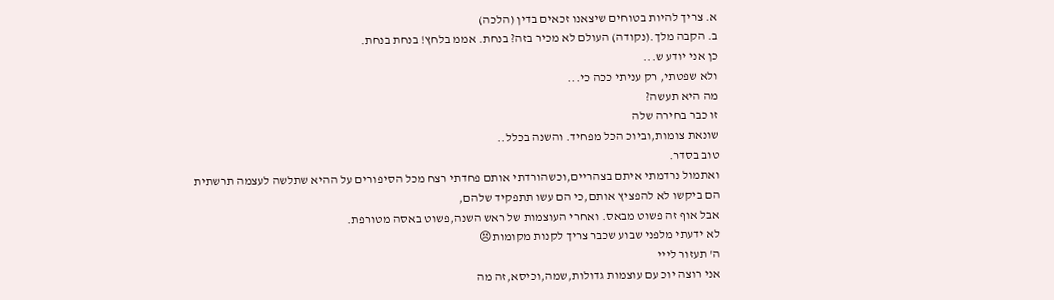א. צריך להיות בטוחים שיצאנו זכאים בדין (הלכה)
ב. הקבה מלך.(נקודה) העולם לא מכיר בזה? בנחת. אממ בלחץ! בנחת בנחת.
כן אני יודע ש...
ולא שפטתי, רק עניתי ככה כי...
מה היא תעשה?
זו כבר בחירה שלה
שונאת צומות,וביוכ הכל מפחיד. והשנה בכלל..
טוב בסדר.
ואתמול נרדמתי איתם בצהריים,וכשהורדתי אותם פחדתי רצח מכל הסיפורים על ההיא שתלשה לעצמה תרשתית
הם ביקשו לא להפציץ אותם,כי הם עשו תתפקיד שלהם,
אבל אוף זה פשוט מבאס. ואחרי העוצמות של ראש השנה,פשוט באסה מטורפת.
לא ידעתי מלפני שבוע שכבר צריך לקנות מקומות😣
ה' תעזור לייי
אני רוצה יוכ עם עוצמות גדולות,שמה,וכיסא,זה מה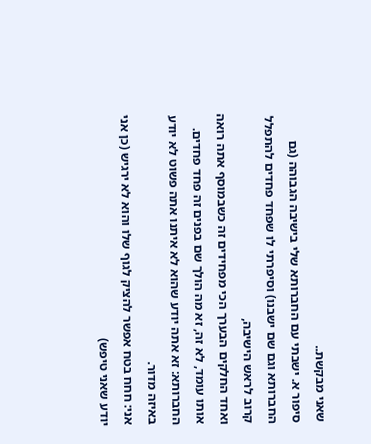שאני מבקשת..
סיפור א. ישבתי עם החברותא שלי בישיבה הגבוהה (גם החברותא וגם שם ישבנו) וסיפרתי לו שפחד פחדים להתפלל קרוב לראש הישיבה,
ואחד החלקים הבערך הכי מפחידים זה כשבמוסף אתה רואה אותו עומד, לא זה, זא מה הולך שם בפנים זה פחד פחדים.
החברותא: זא אתה יודע שהוא לא איתנו אתה פשוט לא יודע באיזה מדור.
אני: חחח בטח אפשר להציק לגוף שלו והוא לא ירגיש (כן אני יודע שאני טיפש)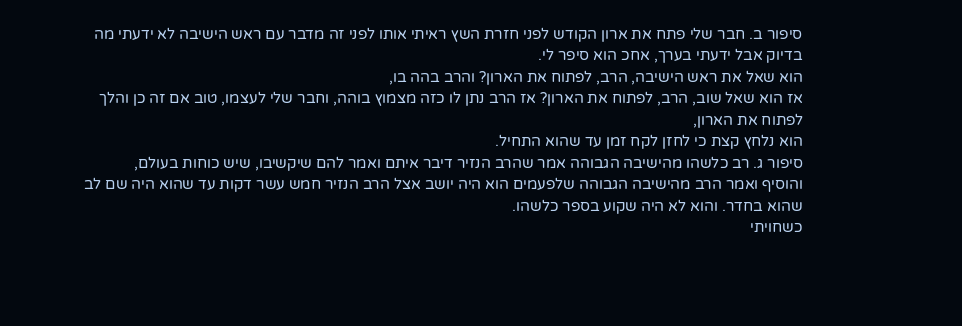סיפור ב. חבר שלי פתח את ארון הקודש לפני חזרת השץ ראיתי אותו לפני זה מדבר עם ראש הישיבה לא ידעתי מה בדיוק אבל ידעתי בערך, אחכ הוא סיפר לי.
הוא שאל את ראש הישיבה, הרב, לפתוח את הארון? והרב בהה בו,
אז הוא שאל שוב, הרב, לפתוח את הארון? אז הרב נתן לו כזה מצמוץ בוהה, וחבר שלי לעצמו, טוב אם זה כן והלך לפתוח את הארון,
הוא נלחץ קצת כי לחזן לקח זמן עד שהוא התחיל.
סיפור ג. רב כלשהו מהישיבה הגבוהה אמר שהרב הנזיר דיבר איתם ואמר להם שיקשיבו, שיש כוחות בעולם,
והוסיף ואמר הרב מהישיבה הגבוהה שלפעמים הוא היה יושב אצל הרב הנזיר חמש עשר דקות עד שהוא היה שם לב שהוא בחדר. והוא לא היה שקוע בספר כלשהו.
כשחויתי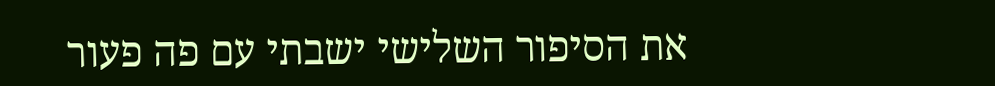את הסיפור השלישי ישבתי עם פה פעור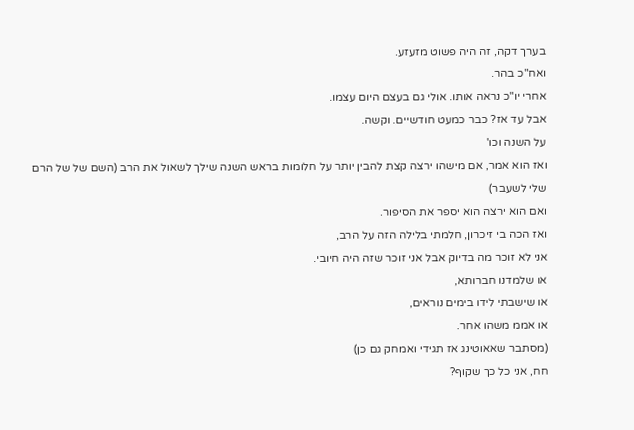בערך דקה, זה היה פשוט מזעזע.
ואח"כ בהר.
אחרי יו"כ נראה אותו. אולי גם בעצם היום עצמו.
אבל עד אז? כבר כמעט חודשיים. וקשה.
על השנה וכו'
ואז הוא אמר, אם מישהו ירצה קצת להבין יותר על חלומות בראש השנה שילך לשאול את הרב (השם של של הרם שלי לשעבר)
ואם הוא ירצה הוא יספר את הסיפור.
ואז הכה בי זיכרון, חלמתי בלילה הזה על הרב,
אני לא זוכר מה בדיוק אבל אני זוכר שזה היה חיובי.
או שלמדנו חברותא,
או שישבתי לידו בימים נוראים,
או אממ משהו אחר.
(מסתבר שאאוטינג אז תגידי ואמחק גם כן)
חח, אני כל כך שקוף?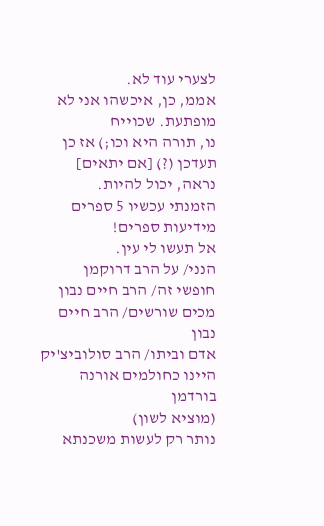לצערי עוד לא.
אממ, כן, איכשהו אני לא מופתעת. שכוייח
נו, תורה היא וכו;) אז כן
תעדכן (?) [אם יתאים]
נראה, יכול להיות.
הזמנתי עכשיו 5 ספרים מידיעות ספרים!
אל תעשו לי עין.
הנני/ על הרב דרוקמן
חופשי זה/ הרב חיים נבון
מכים שורשים/ הרב חיים נבון
אדם וביתו/ הרב סולוביצ'יק
היינו כחולמים אורנה בורדמן
(מוציא לשון)
נותר רק לעשות משכנתא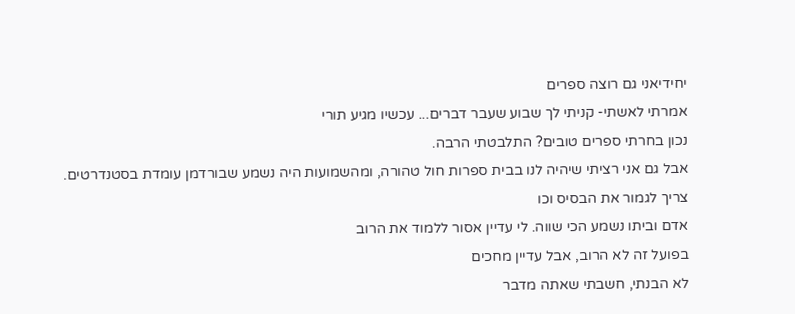יחידיאני גם רוצה ספרים
אמרתי לאשתי- קניתי לך שבוע שעבר דברים... עכשיו מגיע תורי
נכון בחרתי ספרים טובים? התלבטתי הרבה.
אבל גם אני רציתי שיהיה לנו בבית ספרות חול טהורה, ומהשמועות היה נשמע שבורדמן עומדת בסטנדרטים.
צריך לגמור את הבסיס וכו
אדם וביתו נשמע הכי שווה. לי עדיין אסור ללמוד את הרוב
בפועל זה לא הרוב, אבל עדיין מחכים
לא הבנתי, חשבתי שאתה מדבר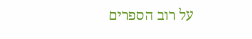על רוב הספרים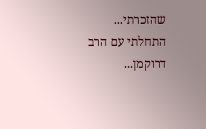שהזכרתי...
התחלתי עם הרב דרוקמן...